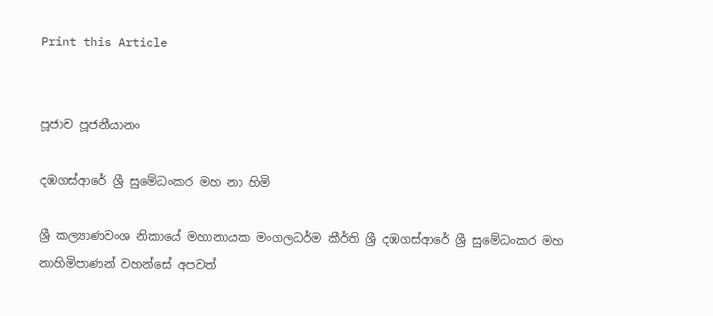Print this Article


පූජාච පූජනීයානං

දඹගස්ආරේ ශ්‍රී සුමේධංකර මහ නා හිමි

ශ්‍රී කල්‍යාණවංශ නිකායේ මහානායක මංගලධර්ම කීර්ති ශ්‍රී දඹගස්ආරේ ශ්‍රී සුමේධංකර මහ නාහිමිපාණන් වහන්සේ අපවත්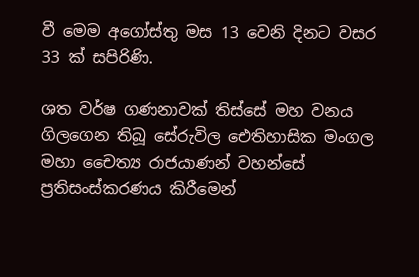වී මෙම අගෝස්තු මස 13 වෙනි දිනට වසර 33 ක් සපිරිණි.

ශත වර්ෂ ගණනාවක් තිස්සේ මහ වනය ගිලගෙන තිබූ සේරුවිල ඓතිහාසික මංගල මහා චෛත්‍ය රාජයාණන් වහන්සේ ප්‍රතිසංස්කරණය කිරීමෙන්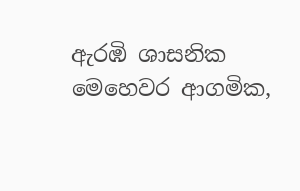ඇරඹි ශාසනික මෙහෙවර ආගමික,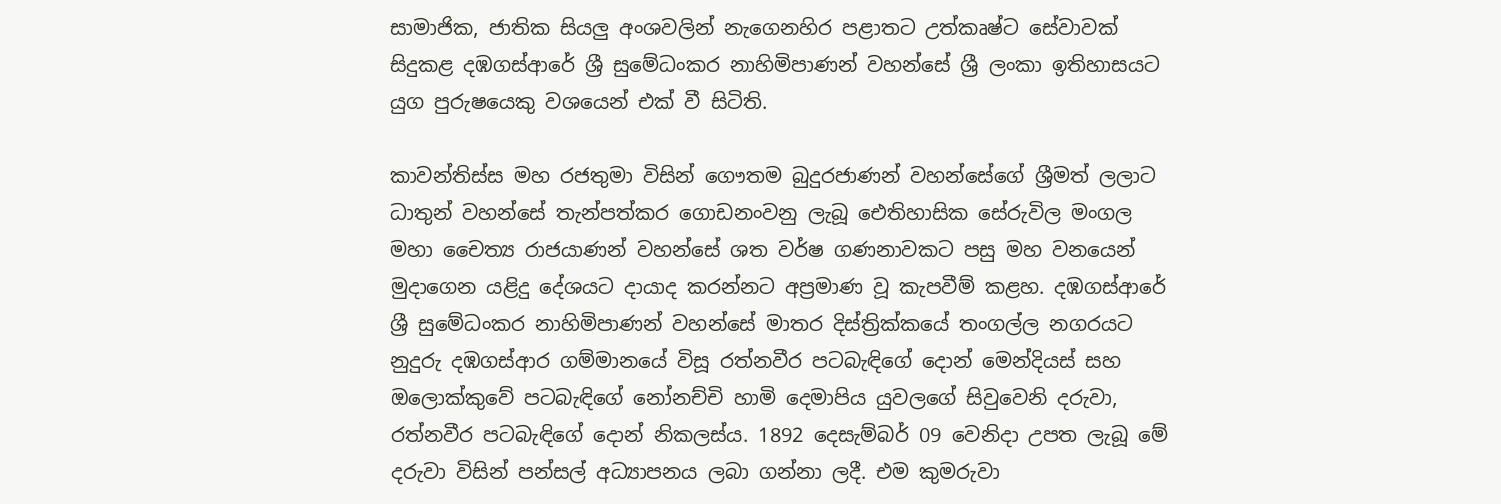සාමාජික, ජාතික සියලු අංශවලින් නැගෙනහිර පළාතට උත්කෘෂ්ට සේවාවක් සිදුකළ දඹගස්ආරේ ශ්‍රී සුමේධංකර නාහිමිපාණන් වහන්සේ ශ්‍රී ලංකා ඉතිහාසයට යුග පුරුෂයෙකු වශයෙන් එක් වී සිටිති.

කාවන්තිස්ස මහ රජතුමා විසින් ගෞතම බුදුරජාණන් වහන්සේගේ ශ්‍රීමත් ලලාට ධාතුන් වහන්සේ තැන්පත්කර ගොඩනංවනු ලැබූ ඓතිහාසික සේරුවිල මංගල මහා චෛත්‍ය රාජයාණන් වහන්සේ ශත වර්ෂ ගණනාවකට පසු මහ වනයෙන් මුදාගෙන යළිදු දේශයට දායාද කරන්නට අප්‍රමාණ වූ කැපවීම් කළහ. දඹගස්ආරේ ශ්‍රී සුමේධංකර නාහිමිපාණන් වහන්සේ මාතර දිස්ත්‍රික්කයේ තංගල්ල නගරයට නුදුරු දඹගස්ආර ගම්මානයේ විසූ රත්නවීර පටබැඳිගේ දොන් මෙන්දියස් සහ ඔලොක්කුවේ පටබැඳිගේ නෝනච්චි හාමි දෙමාපිය යුවලගේ සිවුවෙනි දරුවා, රත්නවීර පටබැඳිගේ දොන් නිකලස්ය. 1892 දෙසැම්බර් 09 වෙනිදා උපත ලැබූ මේ දරුවා විසින් පන්සල් අධ්‍යාපනය ලබා ගන්නා ලදී. එම කුමරුවා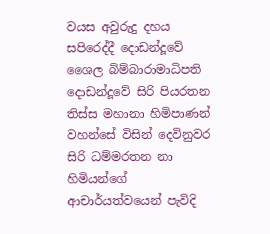වයස අවුරුදු දහය සපිරෙද්දී දොඩන්දූවේ ශෛල බිම්බාරාමාධිපති දොඩන්දූවේ සිරි පියරතන තිස්ස මහානා හිමිපාණන් වහන්සේ විසින් දෙවිනුවර සිරි ධම්මරතන නා හිමියන්ගේ ආචාර්යත්වයෙන් පැවිදි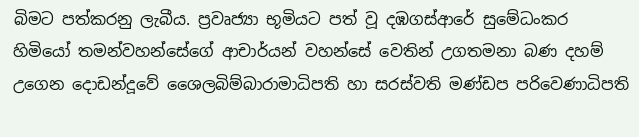බිමට පත්කරනු ලැබීය. ප්‍රවෘජ්‍යා භූමියට පත් වූ දඹගස්ආරේ සුමේධංකර හිමියෝ තමන්වහන්සේගේ ආචාර්යන් වහන්සේ වෙතින් උගතමනා බණ දහම් උගෙන දොඩන්දූවේ ශෛලබිම්බාරාමාධිපති හා සරස්වති මණ්ඩප පරිවෙණාධිපති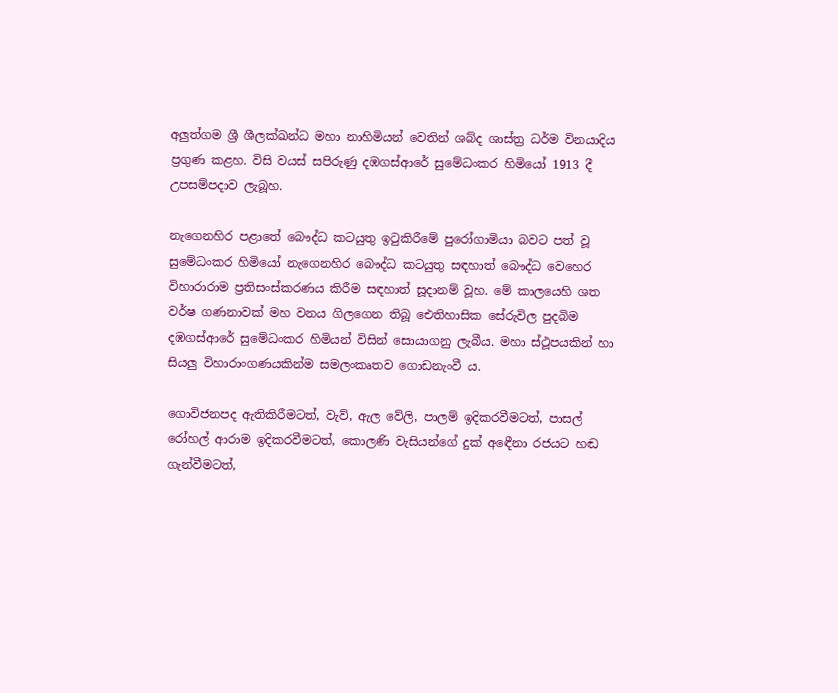අලුත්ගම ශ්‍රී ශීලක්ඛන්ධ මහා නාහිමියන් වෙතින් ශබ්ද ශාස්ත්‍ර ධර්ම විනයාදිය ප්‍රගුණ කළහ. විසි වයස් සපිරුණු දඹගස්ආරේ සුමේධංකර හිමියෝ 1913 දී උපසම්පදාව ලැබූහ.

නැගෙනහිර පළාතේ බෞද්ධ කටයුතු ඉටුකිරීමේ පුරෝගාමියා බවට පත් වූ සුමේධංකර හිමියෝ නැගෙනහිර බෞද්ධ කටයුතු සඳහාත් බෞද්ධ වෙහෙර විහාරාරාම ප්‍රතිසංස්කරණය කිරීම සඳහාත් සූදානම් වූහ. මේ කාලයෙහි ශත වර්ෂ ගණනාවක් මහ වනය ගිලගෙන තිබූ ඓතිහාසික සේරුවිල පුදබිම දඹගස්ආරේ සුමේධංකර හිමියන් විසින් සොයාගනු ලැබීය. මහා ස්ථූපයකින් හා සියලු විහාරාංගණයකින්ම සමලංකෘතව ගොඩනැංවී ය.

ගොවිජනපද ඇතිකිරීමටත්, වැව්, ඇල වේලි, පාලම් ඉදිකරවීමටත්, පාසල් රෝහල් ආරාම ඉදිකරවීමටත්, කොලණි වැසියන්ගේ දුක් අඳෙීනා රජයට හඬ ගැන්වීමටත්,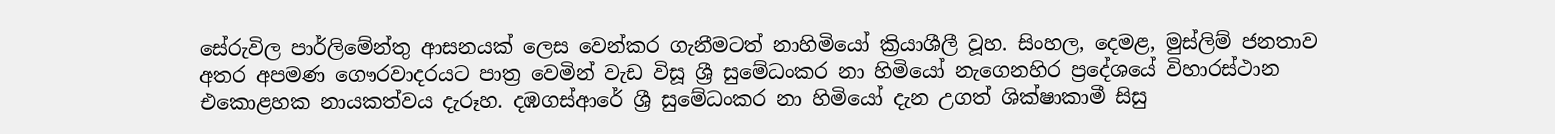සේරුවිල පාර්ලිමේන්තු ආසනයක් ලෙස වෙන්කර ගැනීමටත් නාහිමියෝ ක්‍රියාශීලී වූහ. සිංහල, දෙමළ, මුස්ලිම් ජනතාව අතර අපමණ ගෞරවාදරයට පාත්‍ර වෙමින් වැඩ විසූ ශ්‍රී සුමේධංකර නා හිමියෝ නැගෙනහිර ප්‍රදේශයේ විහාරස්ථාන එකොළහක නායකත්වය දැරූහ. දඹගස්ආරේ ශ්‍රී සුමේධංකර නා හිමියෝ දැන උගත් ශික්ෂාකාමී සිසු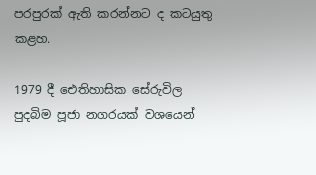පරපුරක් ඇති කරන්නට ද කටයුතු කළහ.

1979 දී ඓතිහාසික සේරුවිල පුදබිම පූජා නගරයක් වශයෙන්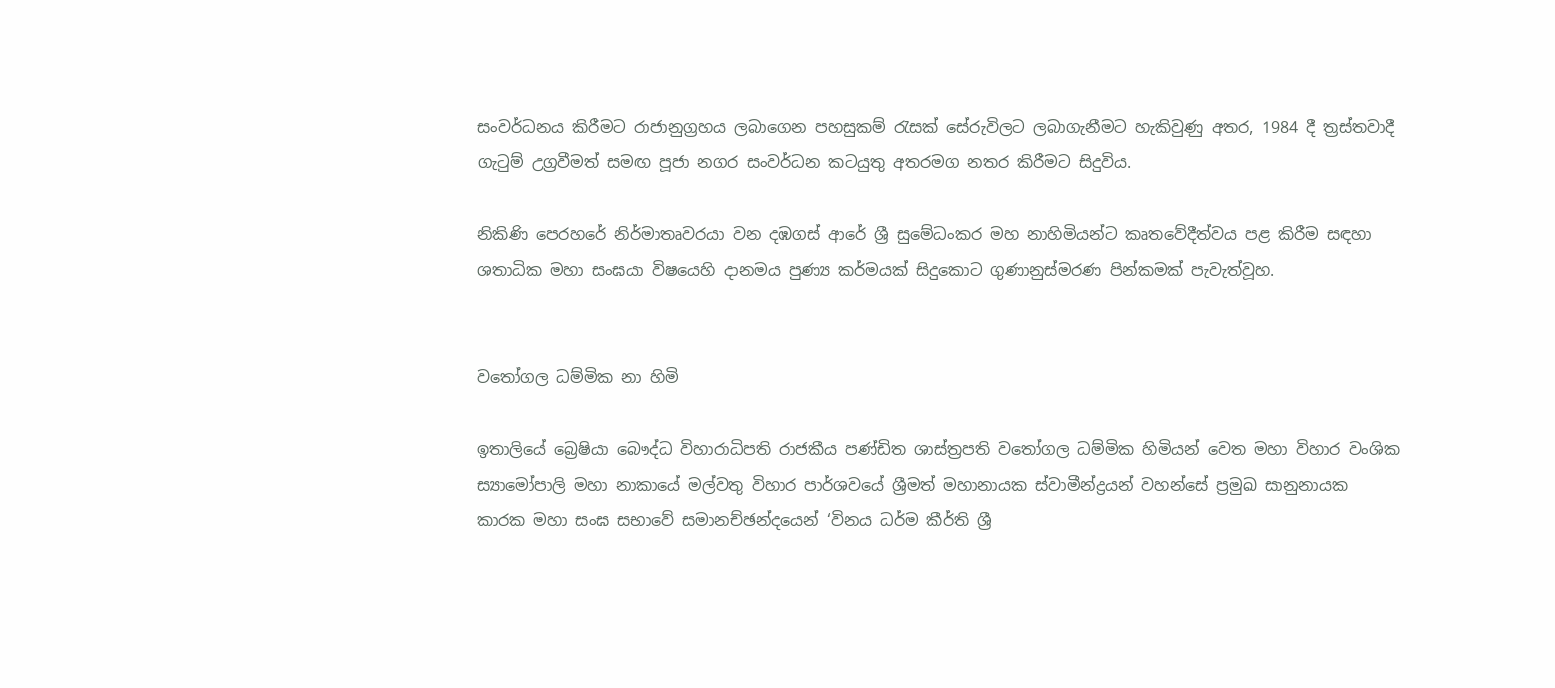සංවර්ධනය කිරීමට රාජානුග්‍රහය ලබාගෙන පහසුකම් රැසක් සේරුවිලට ලබාගැනීමට හැකිවුණු අතර, 1984 දී ත්‍රස්තවාදී ගැටුම් උග්‍රවීමත් සමඟ පූජා නගර සංවර්ධන කටයුතු අතරමග නතර කිරීමට සිදුවිය.

නිකිණි පෙරහරේ නිර්මාතෘවරයා වන දඹගස් ආරේ ශ්‍රී සුමේධංකර මහ නාහිමියන්ට කෘතවේදීත්වය පළ කිරීම සඳහා ශතාධික මහා සංඝයා විෂයෙහි දානමය පුණ්‍ය කර්මයක් සිදුකොට ගුණානුස්මරණ පින්කමක් පැවැත්වූහ.


වතෝගල ධම්මික නා හිමි

ඉතාලියේ බ්‍රෙෂියා බෞද්ධ විහාරාධිපති රාජකීය පණ්ඩිත ශාස්ත්‍රපති වතෝගල ධම්මික හිමියන් වෙත මහා විහාර වංශික ස්‍යාමෝපාලි මහා නාකායේ මල්වතු විහාර පාර්ශවයේ ශ්‍රීමත් මහානායක ස්වාමීන්ද්‍රයන් වහන්සේ ප්‍රමුඛ සානුනායක කාරක මහා සංඝ සභාවේ සමානච්ඡන්දයෙන් ‘විනය ධර්ම කීර්ති ශ්‍රී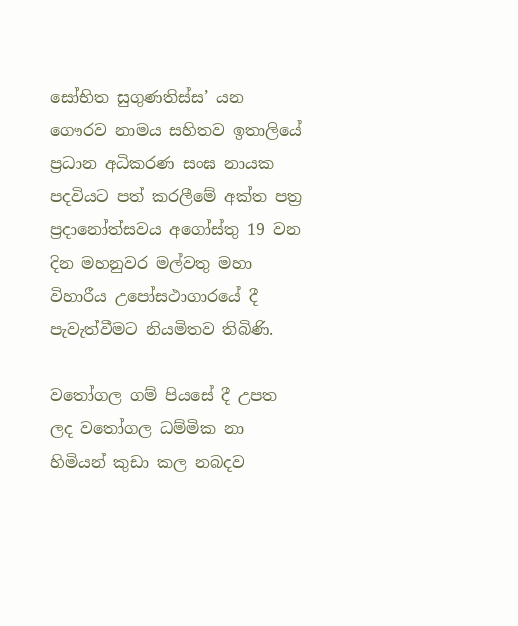සෝභිත සුගුණතිස්ස’ යන ගෞරව නාමය සහිතව ඉතාලියේ ප්‍රධාන අධිකරණ සංඝ නායක පදවියට පත් කරලීමේ අක්ත පත්‍ර ප්‍රදානෝත්සවය අගෝස්තු 19 වන දින මහනුවර මල්වතු මහා විහාරීය උපෝසථාගාරයේ දී පැවැත්වීමට නියමිතව තිබිණි.

වතෝගල ගම් පියසේ දී උපත ලද වතෝගල ධම්මික නා හිමියන් කුඩා කල නබදව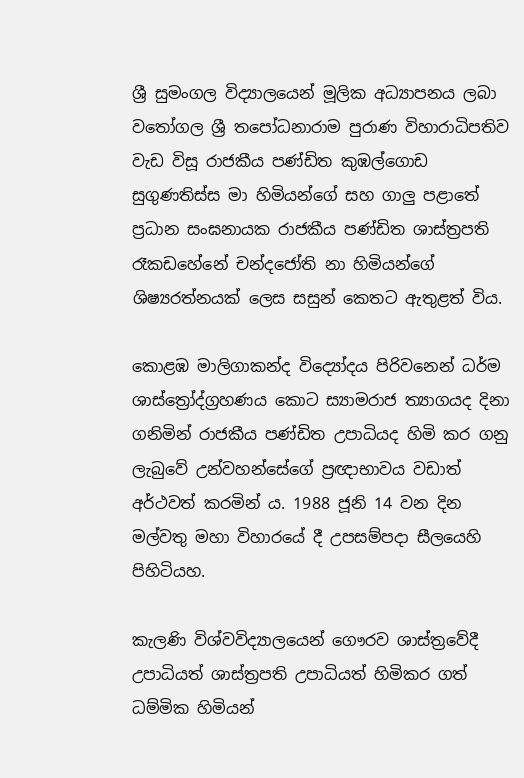ශ්‍රී සුමංගල විද්‍යාලයෙන් මූලික අධ්‍යාපනය ලබා වතෝගල ශ්‍රී තපෝධනාරාම පුරාණ විහාරාධිපතිව වැඩ විසූ රාජකීය පණ්ඩිත කුඹල්ගොඩ සුගුණතිස්ස මා හිමියන්ගේ සහ ගාලු පළාතේ ප්‍රධාන සංඝනායක රාජකීය පණ්ඩිත ශාස්ත්‍රපති රෑකඩහේනේ චන්දජෝති නා හිමියන්ගේ ශිෂ්‍යරත්නයක් ලෙස සසුන් කෙතට ඇතුළත් විය.

කොළඹ මාලිගාකන්ද විද්‍යෝදය පිරිවනෙන් ධර්ම ශාස්ත්‍රෝද්ග්‍රහණය කොට ස්‍යාමරාජ ත්‍යාගයද දිනා ගනිමින් රාජකීය පණ්ඩිත උපාධියද හිමි කර ගනු ලැබුවේ උන්වහන්සේගේ ප්‍රඥාභාවය වඩාත් අර්ථවත් කරමින් ය. 1988 ජූනි 14 වන දින මල්වතු මහා විහාරයේ දී උපසම්පදා සීලයෙහි පිහිටියහ.

කැලණි විශ්වවිද්‍යාලයෙන් ගෞරව ශාස්ත්‍රවේදී උපාධියත් ශාස්ත්‍රපති උපාධියත් හිමිකර ගත් ධම්මික හිමියන්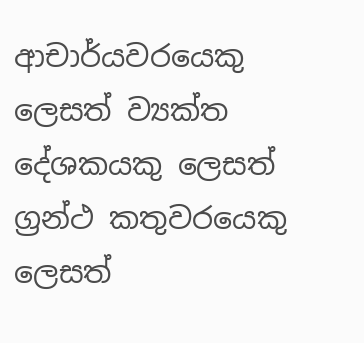ආචාර්යවරයෙකු ලෙසත් ව්‍යක්ත දේශකයකු ලෙසත් ග්‍රන්ථ කතුවරයෙකු ලෙසත්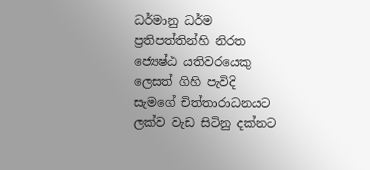ධර්මානු ධර්ම ප්‍රතිපත්තින්හි නිරත ජ්‍යෙෂ්ඨ යතිවරයෙකු ලෙසත් ගිහි පැවිදි සැමගේ චිත්තාරාධනයට ලක්ව වැඩ සිටිනු දක්නට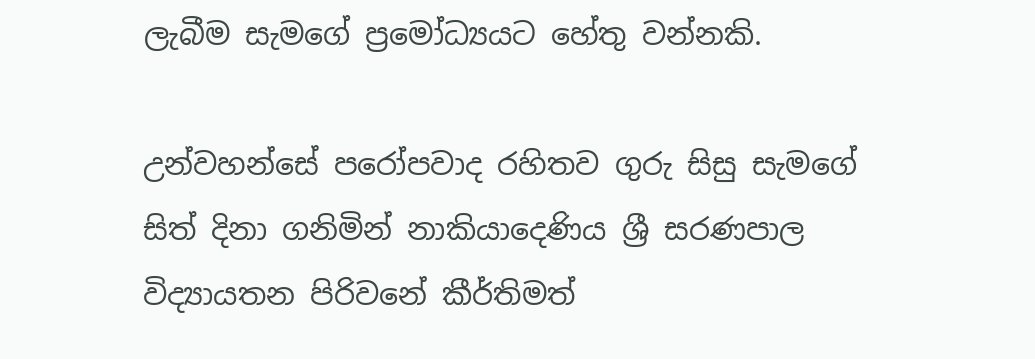ලැබීම සැමගේ ප්‍රමෝධ්‍යයට හේතු වන්නකි.

උන්වහන්සේ පරෝපවාද රහිතව ගුරු සිසු සැමගේ සිත් දිනා ගනිමින් නාකියාදෙණිය ශ්‍රී සරණපාල විද්‍යායතන පිරිවනේ කීර්තිමත්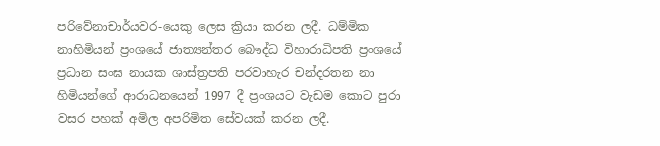පරිවේනාචාර්යවර-යෙකු ලෙස ක්‍රියා කරන ලදී. ධම්මික නාහිමියන් ප්‍රංශයේ ජාත්‍යන්තර බෞද්ධ විහාරාධිපති ප්‍රංශයේ ප්‍රධාන සංඝ නායක ශාස්ත්‍රපති පරවාහැර චන්දරතන නා හිමියන්ගේ ආරාධනයෙන් 1997 දී ප්‍රංශයට වැඩම කොට පුරා වසර පහක් අමිල අපරිමිත සේවයක් කරන ලදී.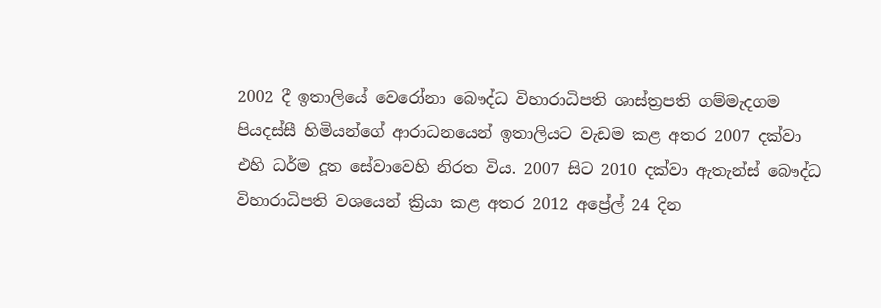2002 දී ඉතාලියේ වෙරෝනා බෞද්ධ විහාරාධිපති ශාස්ත්‍රපති ගම්මැදගම පියදස්සී හිමියන්ගේ ආරාධනයෙන් ඉතාලියට වැඩම කළ අතර 2007 දක්වා එහි ධර්ම දූත සේවාවෙහි නිරත විය. 2007 සිට 2010 දක්වා ඇතැන්ස් බෞද්ධ විහාරාධිපති වශයෙන් ක්‍රියා කළ අතර 2012 අප්‍රේල් 24 දින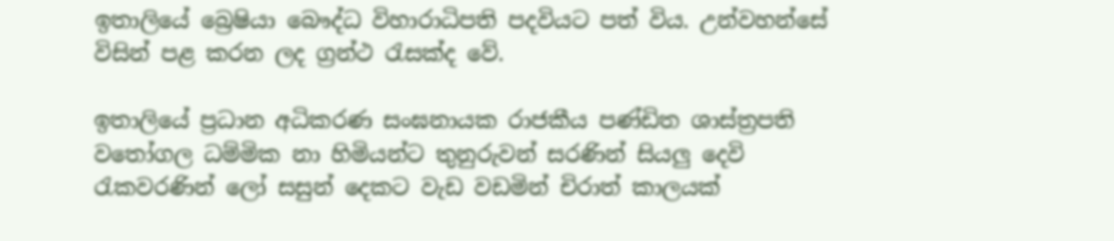ඉතාලියේ බ්‍රෙෂියා බෞද්ධ විහාරාධිපති පදවියට පත් විය. උන්වහන්සේ විසින් පළ කරන ලද ග්‍රන්ථ රැසක්ද වේ.

ඉතාලියේ ප්‍රධාන අධිකරණ සංඝනායක රාජකීය පණ්ඩිත ශාස්ත්‍රපති වතෝගල ධම්මික නා හිමියන්ට තුනුරුවන් සරණින් සියලු දෙවි රැකවරණින් ලෝ සසුන් දෙකට වැඩ වඩමින් චිරාත් කාලයක්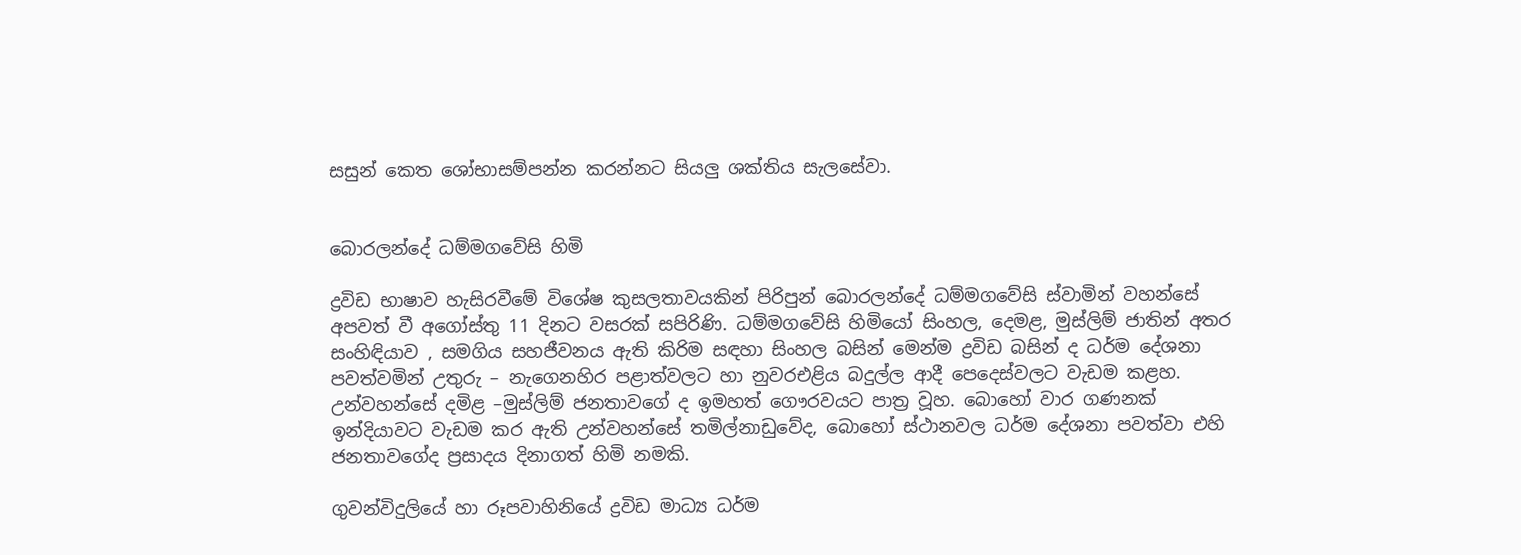සසුන් කෙත ශෝභාසම්පන්න කරන්නට සියලු ශක්තිය සැලසේවා.


බොරලන්දේ ධම්මගවේසි හිමි

ද්‍රවිඩ භාෂාව හැසිරවීමේ විශේෂ කුසලතාවයකින් පිරිපුන් බොරලන්දේ ධම්මගවේසි ස්වාමින් වහන්සේ අපවත් වී අගෝස්තු 11 දිනට වසරක් සපිරිණි. ධම්මගවේසි හිමියෝ සිංහල, දෙමළ, මුස්ලිම් ජාතින් අතර සංහිඳියාව , සමගිය සහජීවනය ඇති කිරිම සඳහා සිංහල බසින් මෙන්ම ද්‍රවිඩ බසින් ද ධර්ම දේශනා පවත්වමින් උතුරු – නැගෙනහිර පළාත්වලට හා නුවරඑළිය බදුල්ල ආදී පෙදෙස්වලට වැඩම කළහ. උන්වහන්සේ දමිළ –මුස්ලිම් ජනතාවගේ ද ඉමහත් ගෞරවයට පාත්‍ර වූහ. බොහෝ වාර ගණනක් ඉන්දියාවට වැඩම කර ඇති උන්වහන්සේ තමිල්නාඩුවේද, බොහෝ ස්ථානවල ධර්ම දේශනා පවත්වා එහි ජනතාවගේද ප්‍රසාදය දිනාගත් හිමි නමකි.

ගුවන්විදුලියේ හා රූපවාහිනියේ ද්‍රවිඩ මාධ්‍ය ධර්ම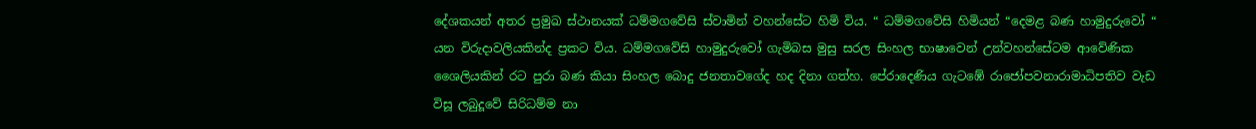දේශකයන් අතර ප්‍රමුඛ ස්ථානයක් ධම්මගවේසි ස්වාමින් වහන්සේට හිමි විය. “ ධම්මගවේසි හිමියන් “දෙමළ බණ හාමුදුරුවෝ “ යන විරුදාවලියකින්ද ප්‍රකට විය. ධම්මගවේසි හාමුදුරුවෝ ගැමිබස මුසු සරල සිංහල භාෂාවෙන් උන්වහන්සේටම ආවේණික ශෛලියකින් රට පුරා බණ කියා සිංහල බොදු ජනතාවගේද හද දිනා ගත්හ. පේරාදෙණිය ගැටඹේ රාජෝපවනාරාමාධිපතිව වැඩ විසූ ලබුදූවේ සිරිධම්ම නා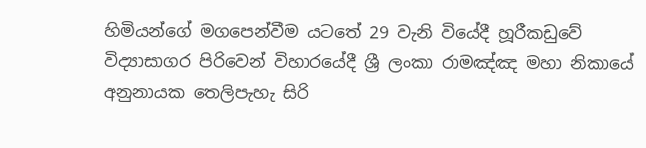හිමියන්ගේ මගපෙන්වීම යටතේ 29 වැනි වියේදී හූරීකඩුවේ විද්‍යාසාගර පිරිවෙන් විහාරයේදී ශ්‍රී ලංකා රාමඤ්ඤ මහා නිකායේ අනුනායක තෙලිපැහැ සිරි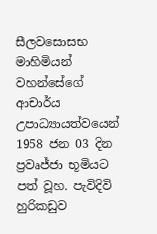සීලවසොසභ මාහිමියන් වහන්සේගේ ආචාර්ය උපාධ්‍යායත්වයෙන් 1958 ජන 03 දින ප්‍රවෘජ්ජා භූමියට පත් වූහ. පැවිදිවි හුරිකඩුව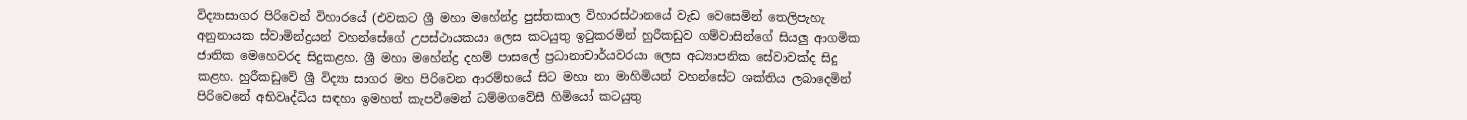විද්‍යාසාගර පිරිවෙන් විහාරයේ (එවකට ශ්‍රී මහා මහේන්ද්‍ර පුස්තකාල විහාරස්ථානයේ වැඩ වෙසෙමින් තෙලිපැහැ අනුනායක ස්වාමින්ද්‍රයන් වහන්සේගේ උපස්ථායකයා ලෙස කටයුතු ඉටුකරමින් හුරීකඩුව ගම්වාසින්ගේ සියලු ආගමික ජාතික මෙහෙවරද සිදුකළහ. ශ්‍රී මහා මහේන්ද්‍ර දහම් පාසලේ ප්‍රධානාචාර්යවරයා ලෙස අධ්‍යාපනික සේවාවක්ද සිදු කළහ. හුරීකඩුවේ ශ්‍රී විද්‍යා සාගර මහ පිරිවෙන ආරම්භයේ සිට මහා නා මාහිමියන් වහන්සේට ශක්තිය ලබාදෙමින් පිරිවෙනේ අභිවෘද්ධිය සඳහා ඉමහත් කැපවීමෙන් ධම්මගවේසී හිමියෝ කටයුතු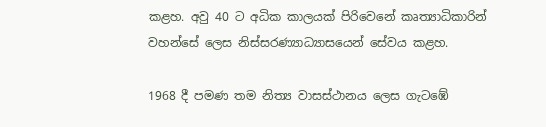කළහ. අවු 40 ට අධික කාලයක් පිරිවෙනේ කෘත්‍යාධිකාරින් වහන්සේ ලෙස නිස්සරණ්‍යාධ්‍යාසයෙන් සේවය කළහ.

1968 දී පමණ තම නිත්‍ය වාසස්ථානය ලෙස ගැටඹේ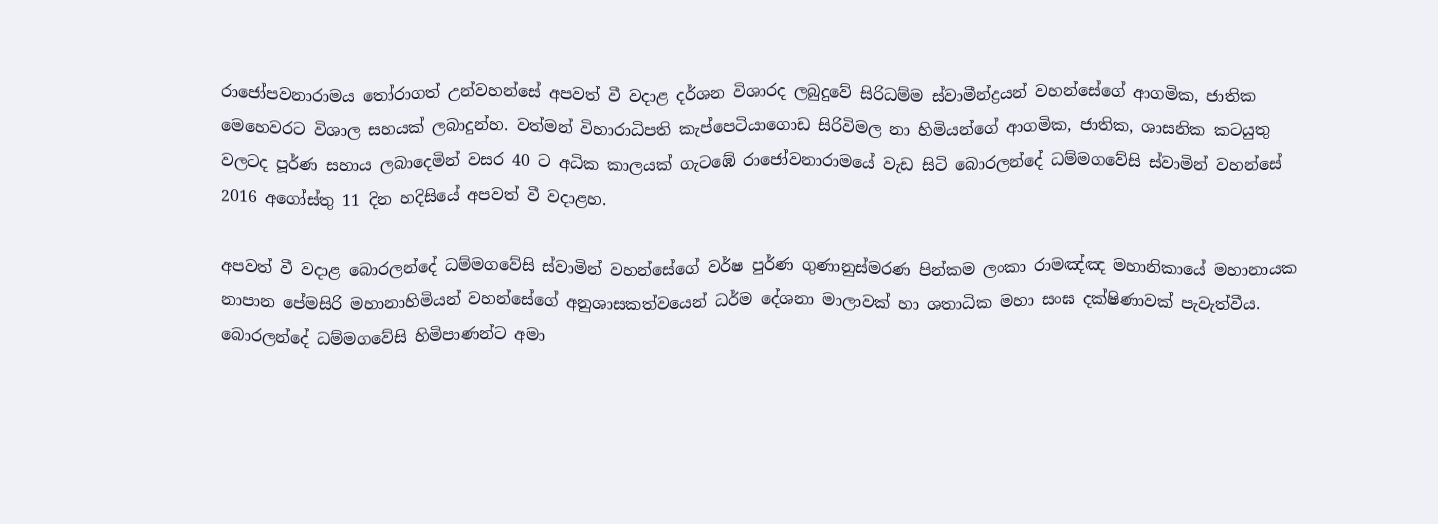රාජෝපවනාරාමය තෝරාගත් උන්වහන්සේ අපවත් වී වදාළ දර්ශන විශාරද ලබුදුවේ සිරිධම්ම ස්වාමීන්ද්‍රයන් වහන්සේගේ ආගමික, ජාතික මෙහෙවරට විශාල සහයක් ලබාදුන්හ. වත්මන් විහාරාධිපති කැප්පෙටියාගොඩ සිරිවිමල නා හිමියන්ගේ ආගමික, ජාතික, ශාසනික කටයුතු වලටද පූර්ණ සහාය ලබාදෙමින් වසර 40 ට අධික කාලයක් ගැටඹේ රාජෝවනාරාමයේ වැඩ සිටි බොරලන්දේ ධම්මගවේසි ස්වාමින් වහන්සේ 2016 අගෝස්තු 11 දින හදිසියේ අපවත් වී වදාළහ.

අපවත් වී වදාළ බොරලන්දේ ධම්මගවේසි ස්වාමින් වහන්සේගේ වර්ෂ පුර්ණ ගුණානුස්මරණ පින්කම ලංකා රාමඤ්ඤ මහානිකායේ මහානායක නාපාන පේමසිරි මහානාහිමියන් වහන්සේගේ අනුශාසකත්වයෙන් ධර්ම දේශනා මාලාවක් හා ශතාධික මහා සංඝ දක්ෂිණාවක් පැවැත්වීය. බොරලන්දේ ධම්මගවේසි හිමිපාණන්ට අමා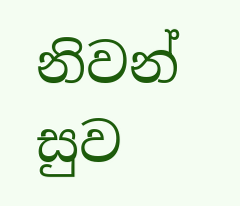නිවන් සුව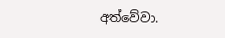අත්වේවා.